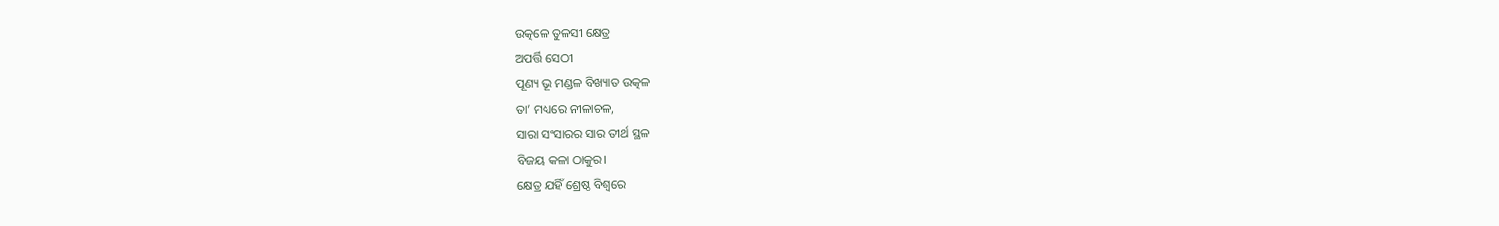ଉତ୍କଳେ ତୁଳସୀ କ୍ଷେତ୍ର
ଅପର୍ତ୍ତି ସେଠୀ
ପୂଣ୍ୟ ଭୂ ମଣ୍ଡଳ ବିଖ୍ୟାତ ଉତ୍କଳ
ତା’ ମଧ୍ୟରେ ନୀଳାଚଳ,
ସାରା ସଂସାରର ସାର ତୀର୍ଥ ସ୍ଥଳ
ବିଜୟ କଳା ଠାକୁର।
କ୍ଷେତ୍ର ଯହିଁ ଶ୍ରେଷ୍ଠ ବିଶ୍ଵରେ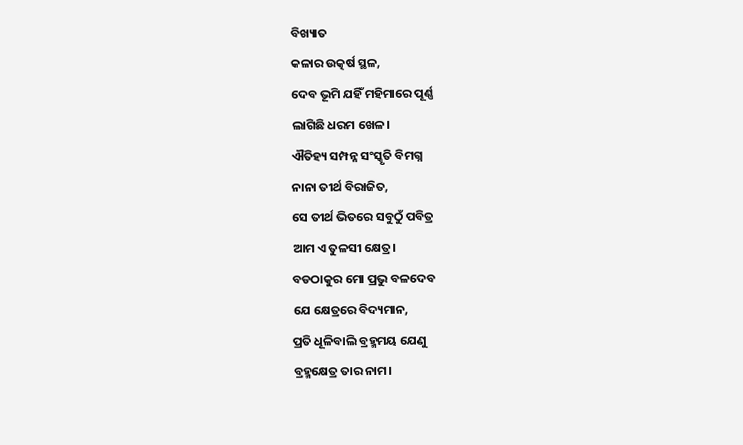ବିଖ୍ୟାତ
କଳାର ଉତ୍କର୍ଷ ସ୍ଥଳ,
ଦେବ ଭୂମି ଯହିଁ ମହିମାରେ ପୂର୍ଣ୍ଣ
ଲାଗିଛି ଧରମ ଖେଳ।
ଐତିହ୍ୟ ସମ୍ପନ୍ନ ସଂସ୍କୃତି ବିମଗ୍ନ
ନାନା ତୀର୍ଥ ବିରାଜିତ,
ସେ ତୀର୍ଥ ଭିତରେ ସବୁଠୁଁ ପବିତ୍ର
ଆମ ଏ ତୁଳସୀ କ୍ଷେତ୍ର।
ବଡଠାକୁର ମୋ ପ୍ରଭୁ ବଳଦେବ
ଯେ କ୍ଷେତ୍ରରେ ବିଦ୍ୟମାନ,
ପ୍ରତି ଧୂଳିବାଲି ବ୍ରହ୍ମମୟ ଯେଣୁ
ବ୍ରହ୍ମକ୍ଷେତ୍ର ତାର ନାମ।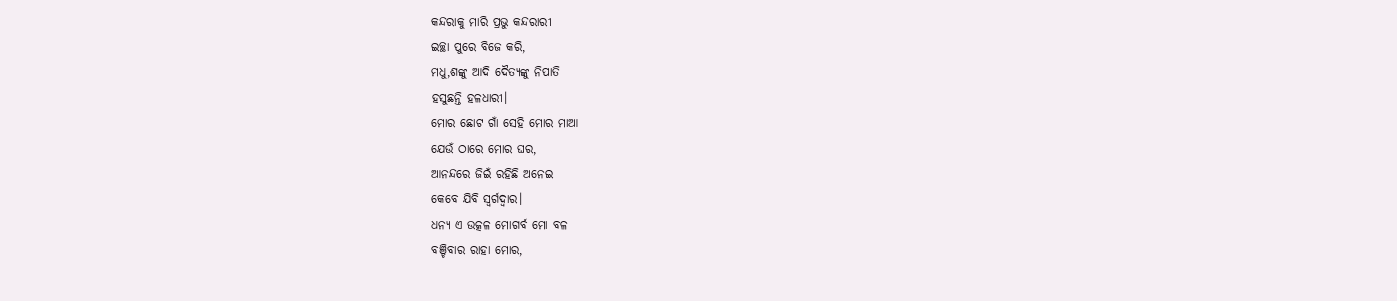କନ୍ଦରାକୁ ମାରି ପ୍ରଭୁ କନ୍ଦରାରୀ
ଇଚ୍ଛା ପୁରେ ବିଜେ କରି,
ମଧୁ,ଶଙ୍କୁ ଆଦି ଦୈତ୍ୟଙ୍କୁ ନିପାତି
ହସୁଛନ୍ତି ହଳଧାରୀ।
ମୋର ଛୋଟ ଗାଁ ସେହି ମୋର ମାଆ
ଯେଉଁ ଠାରେ ମୋର ଘର,
ଆନନ୍ଦରେ ଜିଇଁ ରହିଛି ଅନେଇ
କେବେ ଯିବି ସ୍ଵର୍ଗଦ୍ଵାର।
ଧନ୍ୟ ଏ ଉତ୍କଳ ମୋଗର୍ବ ମୋ ବଳ
ବଞ୍ଚିବାର ରାହା ମୋର,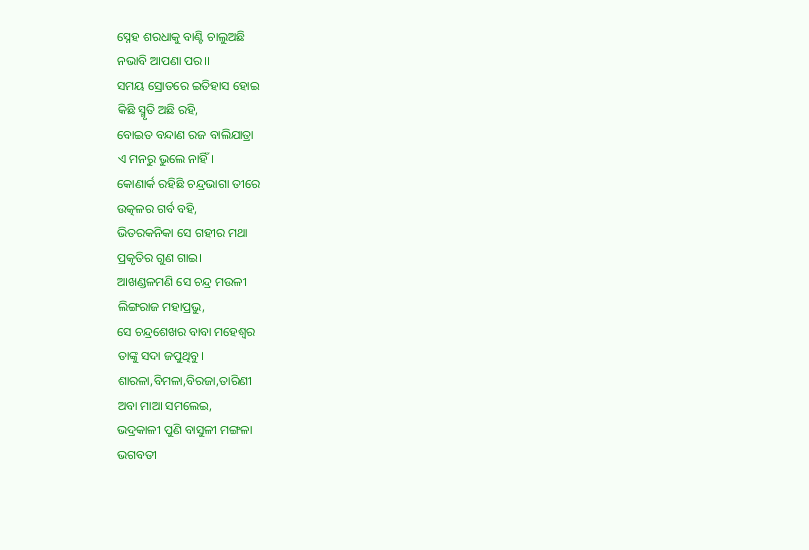ସ୍ନେହ ଶରଧାକୁ ବାଣ୍ଟି ଚାଲୁଅଛି
ନଭାବି ଆପଣା ପର।।
ସମୟ ସ୍ରୋତରେ ଇତିହାସ ହୋଇ
କିଛି ସ୍ମୃତି ଅଛି ରହି,
ବୋଇତ ବନ୍ଦାଣ ରଜ ବାଲିଯାତ୍ରା
ଏ ମନରୁ ଭୁଲେ ନାହିଁ।
କୋଣାର୍କ ରହିଛି ଚନ୍ଦ୍ରଭାଗା ତୀରେ
ଉତ୍କଳର ଗର୍ବ ବହି,
ଭିତରକନିକା ସେ ଗହୀର ମଥା
ପ୍ରକୃତିର ଗୁଣ ଗାଇ।
ଆଖଣ୍ଡଳମଣି ସେ ଚନ୍ଦ୍ର ମଉଳୀ
ଲିଙ୍ଗରାଜ ମହାପ୍ରଭୁ,
ସେ ଚନ୍ଦ୍ରଶେଖର ବାବା ମହେଶ୍ୱର
ତାଙ୍କୁ ସଦା ଜପୁଥିବୁ।
ଶାରଳା,ବିମଳା,ବିରଜା,ତାରିଣୀ
ଅବା ମାଆ ସମଲେଇ,
ଭଦ୍ରକାଳୀ ପୁଣି ବାସୁଳୀ ମଙ୍ଗଳା
ଭଗବତୀ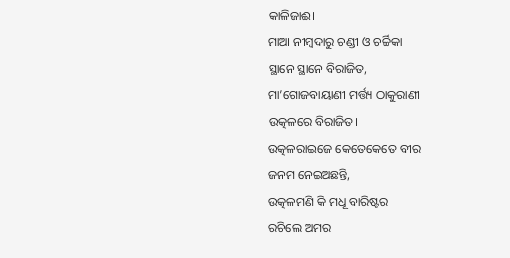କାଳିଜାଈ।
ମାଆ ନୀମ୍ବଦାରୁ ଚଣ୍ଡୀ ଓ ଚର୍ଚ୍ଚିକା
ସ୍ଥାନେ ସ୍ଥାନେ ବିରାଜିତ,
ମା’ଗୋଜବାୟାଣୀ ମର୍ତ୍ତ୍ୟ ଠାକୁରାଣୀ
ଉତ୍କଳରେ ବିରାଜିତ।
ଉତ୍କଳରାଇଜେ କେତେକେତେ ବୀର
ଜନମ ନେଇଅଛନ୍ତି,
ଉତ୍କଳମଣି କି ମଧୂ ବାରିଷ୍ଟର
ରଚିଲେ ଅମର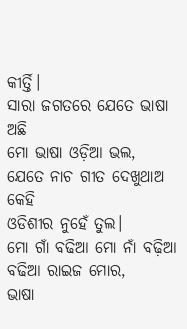କୀର୍ତ୍ତି।
ସାରା ଜଗତରେ ଯେତେ ଭାଷା ଅଛି
ମୋ ଭାଷା ଓଡ଼ିଆ ଭଲ,
ଯେତେ ନାଚ ଗୀତ ଦେଖୁଥାଅ କେହି
ଓଡିଶୀର ନୁହେଁ ତୁଲ।
ମୋ ଗାଁ ବଢିଆ ମୋ ନାଁ ବଢ଼ିଆ
ବଢିଆ ରାଇଜ ମୋର,
ଭାଷା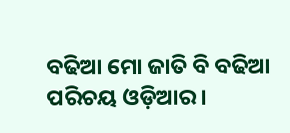ବଢିଆ ମୋ ଜାତି ବି ବଢିଆ
ପରିଚୟ ଓଡ଼ିଆର।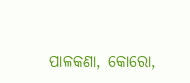ପାଳକଣା, କୋରୋ,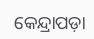କେନ୍ଦ୍ରାପଡ଼ା